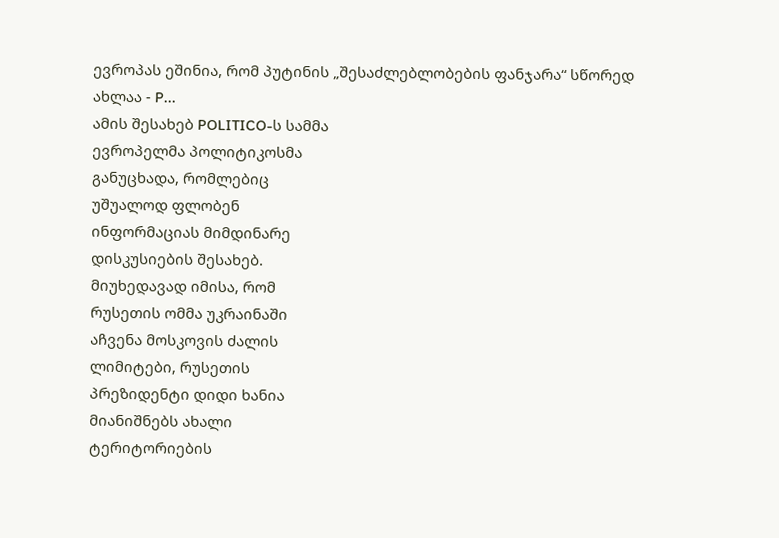ევროპას ეშინია, რომ პუტინის „შესაძლებლობების ფანჯარა“ სწორედ ახლაა - P...
ამის შესახებ POLITICO-ს სამმა
ევროპელმა პოლიტიკოსმა
განუცხადა, რომლებიც
უშუალოდ ფლობენ
ინფორმაციას მიმდინარე
დისკუსიების შესახებ.
მიუხედავად იმისა, რომ
რუსეთის ომმა უკრაინაში
აჩვენა მოსკოვის ძალის
ლიმიტები, რუსეთის
პრეზიდენტი დიდი ხანია
მიანიშნებს ახალი
ტერიტორიების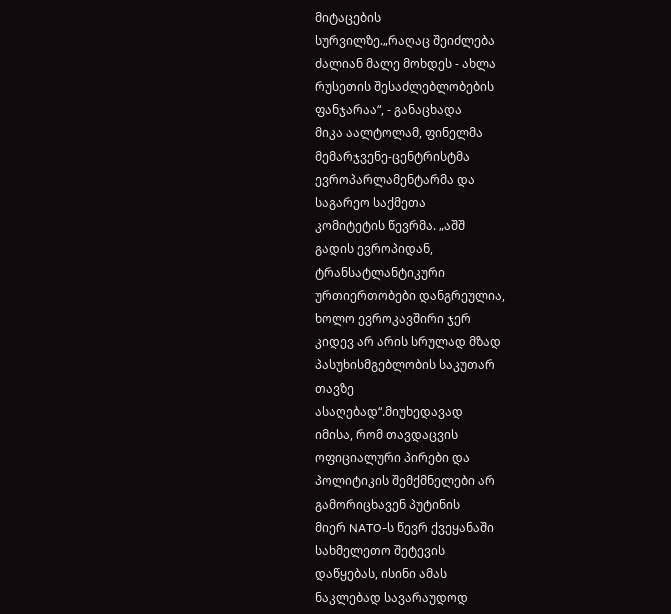მიტაცების
სურვილზე.„რაღაც შეიძლება
ძალიან მალე მოხდეს - ახლა
რუსეთის შესაძლებლობების
ფანჯარაა“, - განაცხადა
მიკა აალტოლამ, ფინელმა
მემარჯვენე-ცენტრისტმა
ევროპარლამენტარმა და
საგარეო საქმეთა
კომიტეტის წევრმა. „აშშ
გადის ევროპიდან,
ტრანსატლანტიკური
ურთიერთობები დანგრეულია,
ხოლო ევროკავშირი ჯერ
კიდევ არ არის სრულად მზად
პასუხისმგებლობის საკუთარ
თავზე
ასაღებად“.მიუხედავად
იმისა, რომ თავდაცვის
ოფიციალური პირები და
პოლიტიკის შემქმნელები არ
გამორიცხავენ პუტინის
მიერ NATO-ს წევრ ქვეყანაში
სახმელეთო შეტევის
დაწყებას, ისინი ამას
ნაკლებად სავარაუდოდ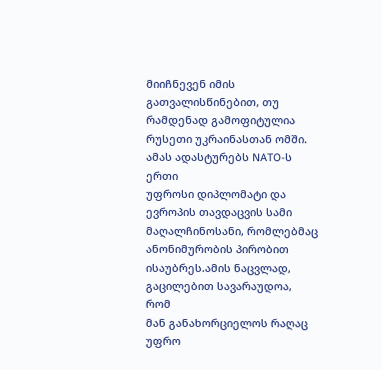მიიჩნევენ იმის
გათვალისწინებით, თუ
რამდენად გამოფიტულია
რუსეთი უკრაინასთან ომში.
ამას ადასტურებს NATO-ს ერთი
უფროსი დიპლომატი და
ევროპის თავდაცვის სამი
მაღალჩინოსანი, რომლებმაც
ანონიმურობის პირობით
ისაუბრეს.ამის ნაცვლად,
გაცილებით სავარაუდოა, რომ
მან განახორციელოს რაღაც
უფრო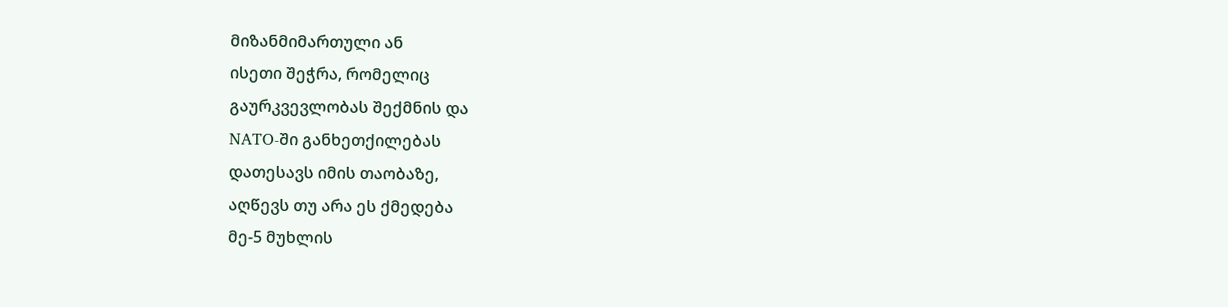მიზანმიმართული ან
ისეთი შეჭრა, რომელიც
გაურკვევლობას შექმნის და
NATO-ში განხეთქილებას
დათესავს იმის თაობაზე,
აღწევს თუ არა ეს ქმედება
მე-5 მუხლის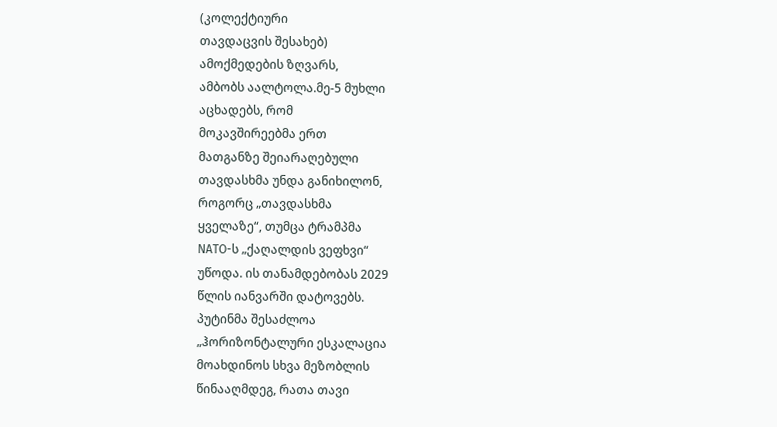(კოლექტიური
თავდაცვის შესახებ)
ამოქმედების ზღვარს,
ამბობს აალტოლა.მე-5 მუხლი
აცხადებს, რომ
მოკავშირეებმა ერთ
მათგანზე შეიარაღებული
თავდასხმა უნდა განიხილონ,
როგორც „თავდასხმა
ყველაზე“, თუმცა ტრამპმა
NATO-ს „ქაღალდის ვეფხვი“
უწოდა. ის თანამდებობას 2029
წლის იანვარში დატოვებს.
პუტინმა შესაძლოა
„ჰორიზონტალური ესკალაცია
მოახდინოს სხვა მეზობლის
წინააღმდეგ, რათა თავი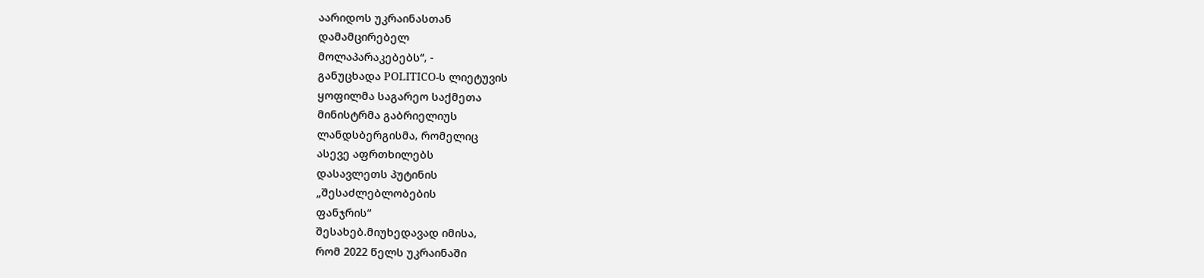აარიდოს უკრაინასთან
დამამცირებელ
მოლაპარაკებებს“, -
განუცხადა POLITICO-ს ლიეტუვის
ყოფილმა საგარეო საქმეთა
მინისტრმა გაბრიელიუს
ლანდსბერგისმა, რომელიც
ასევე აფრთხილებს
დასავლეთს პუტინის
„შესაძლებლობების
ფანჯრის“
შესახებ.მიუხედავად იმისა,
რომ 2022 წელს უკრაინაში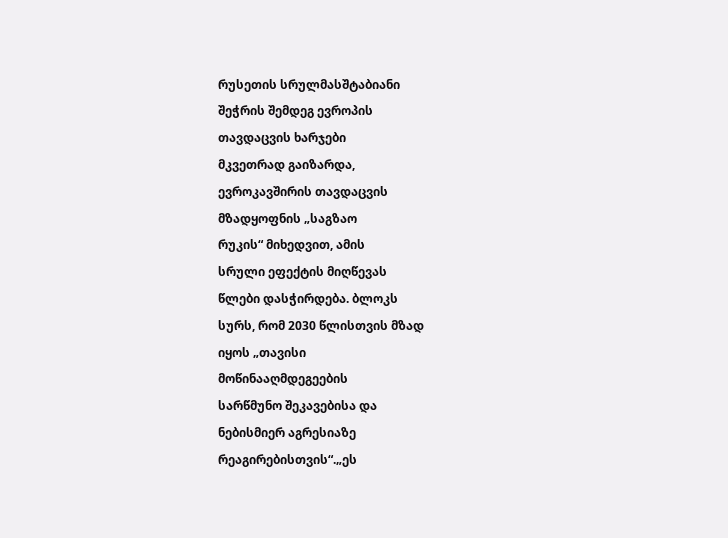რუსეთის სრულმასშტაბიანი
შეჭრის შემდეგ ევროპის
თავდაცვის ხარჯები
მკვეთრად გაიზარდა,
ევროკავშირის თავდაცვის
მზადყოფნის „საგზაო
რუკის“ მიხედვით, ამის
სრული ეფექტის მიღწევას
წლები დასჭირდება. ბლოკს
სურს, რომ 2030 წლისთვის მზად
იყოს „თავისი
მოწინააღმდეგეების
სარწმუნო შეკავებისა და
ნებისმიერ აგრესიაზე
რეაგირებისთვის“.„ეს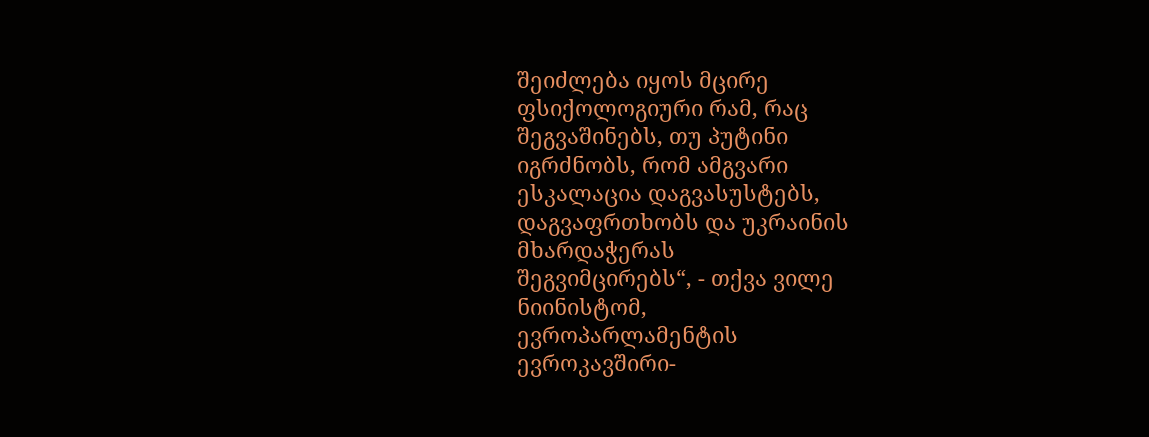შეიძლება იყოს მცირე
ფსიქოლოგიური რამ, რაც
შეგვაშინებს, თუ პუტინი
იგრძნობს, რომ ამგვარი
ესკალაცია დაგვასუსტებს,
დაგვაფრთხობს და უკრაინის
მხარდაჭერას
შეგვიმცირებს“, - თქვა ვილე
ნიინისტომ,
ევროპარლამენტის
ევროკავშირი-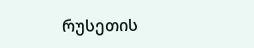რუსეთის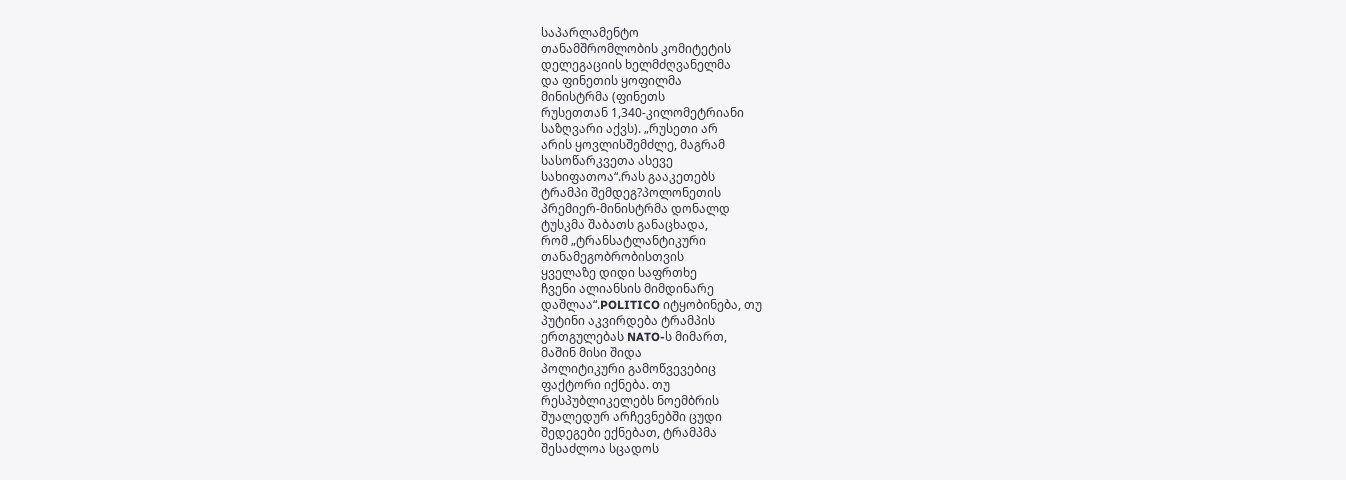საპარლამენტო
თანამშრომლობის კომიტეტის
დელეგაციის ხელმძღვანელმა
და ფინეთის ყოფილმა
მინისტრმა (ფინეთს
რუსეთთან 1,340-კილომეტრიანი
საზღვარი აქვს). „რუსეთი არ
არის ყოვლისშემძლე, მაგრამ
სასოწარკვეთა ასევე
სახიფათოა“.რას გააკეთებს
ტრამპი შემდეგ?პოლონეთის
პრემიერ-მინისტრმა დონალდ
ტუსკმა შაბათს განაცხადა,
რომ „ტრანსატლანტიკური
თანამეგობრობისთვის
ყველაზე დიდი საფრთხე
ჩვენი ალიანსის მიმდინარე
დაშლაა“.POLITICO იტყობინება, თუ
პუტინი აკვირდება ტრამპის
ერთგულებას NATO-ს მიმართ,
მაშინ მისი შიდა
პოლიტიკური გამოწვევებიც
ფაქტორი იქნება. თუ
რესპუბლიკელებს ნოემბრის
შუალედურ არჩევნებში ცუდი
შედეგები ექნებათ, ტრამპმა
შესაძლოა სცადოს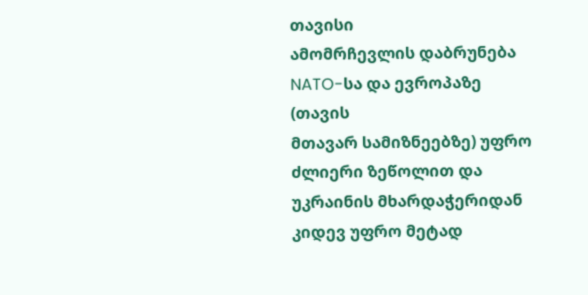თავისი
ამომრჩევლის დაბრუნება
NATO-სა და ევროპაზე (თავის
მთავარ სამიზნეებზე) უფრო
ძლიერი ზეწოლით და
უკრაინის მხარდაჭერიდან
კიდევ უფრო მეტად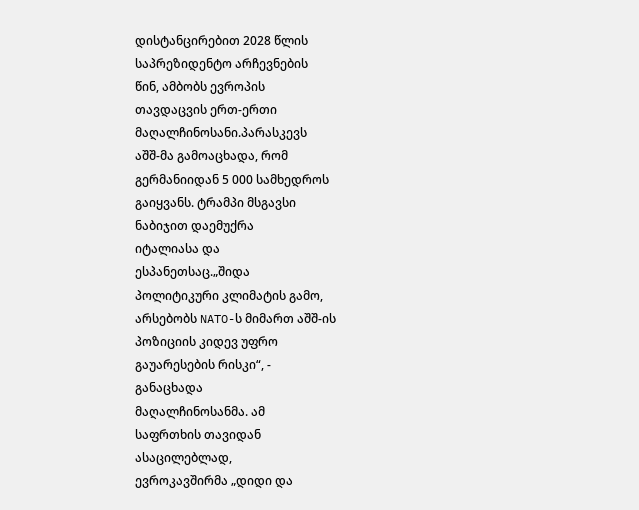დისტანცირებით 2028 წლის
საპრეზიდენტო არჩევნების
წინ, ამბობს ევროპის
თავდაცვის ერთ-ერთი
მაღალჩინოსანი.პარასკევს
აშშ-მა გამოაცხადა, რომ
გერმანიიდან 5 000 სამხედროს
გაიყვანს. ტრამპი მსგავსი
ნაბიჯით დაემუქრა
იტალიასა და
ესპანეთსაც.„შიდა
პოლიტიკური კლიმატის გამო,
არსებობს NATO-ს მიმართ აშშ-ის
პოზიციის კიდევ უფრო
გაუარესების რისკი“, -
განაცხადა
მაღალჩინოსანმა. ამ
საფრთხის თავიდან
ასაცილებლად,
ევროკავშირმა „დიდი და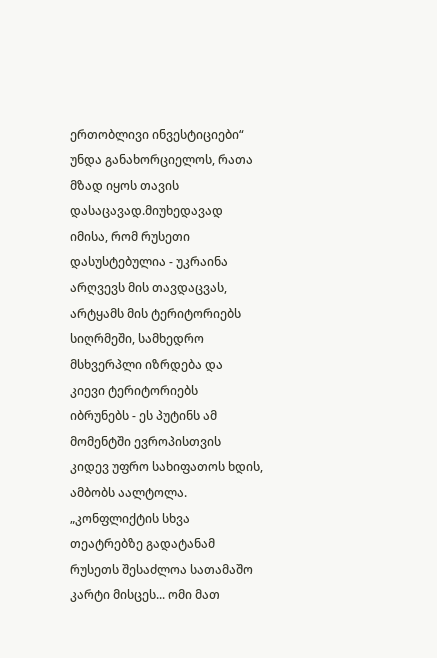ერთობლივი ინვესტიციები“
უნდა განახორციელოს, რათა
მზად იყოს თავის
დასაცავად.მიუხედავად
იმისა, რომ რუსეთი
დასუსტებულია - უკრაინა
არღვევს მის თავდაცვას,
არტყამს მის ტერიტორიებს
სიღრმეში, სამხედრო
მსხვერპლი იზრდება და
კიევი ტერიტორიებს
იბრუნებს - ეს პუტინს ამ
მომენტში ევროპისთვის
კიდევ უფრო სახიფათოს ხდის,
ამბობს აალტოლა.
„კონფლიქტის სხვა
თეატრებზე გადატანამ
რუსეთს შესაძლოა სათამაშო
კარტი მისცეს... ომი მათ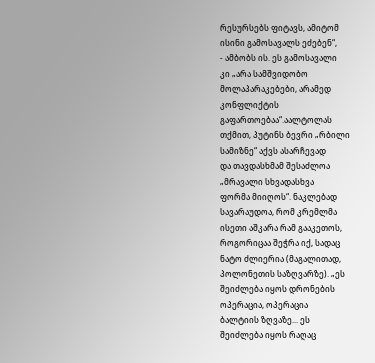რესურსებს ფიტავს, ამიტომ
ისინი გამოსავალს ეძებენ“,
- ამბობს ის. ეს გამოსავალი
კი „არა სამშვიდობო
მოლაპარაკებები, არამედ
კონფლიქტის
გაფართოებაა“.აალტოლას
თქმით, პუტინს ბევრი „რბილი
სამიზნე“ აქვს ასარჩევად
და თავდასხმამ შესაძლოა
„მრავალი სხვადასხვა
ფორმა მიიღოს“. ნაკლებად
სავარაუდოა, რომ კრემლმა
ისეთი აშკარა რამ გააკეთოს,
როგორიცაა შეჭრა იქ, სადაც
ნატო ძლიერია (მაგალითად,
პოლონეთის საზღვარზე). „ეს
შეიძლება იყოს დრონების
ოპერაცია, ოპერაცია
ბალტიის ზღვაზე... ეს
შეიძლება იყოს რაღაც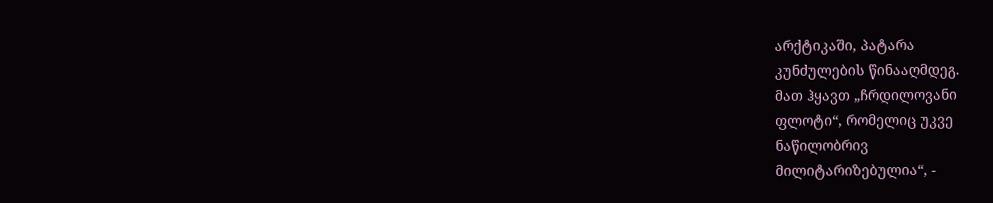არქტიკაში, პატარა
კუნძულების წინააღმდეგ.
მათ ჰყავთ „ჩრდილოვანი
ფლოტი“, რომელიც უკვე
ნაწილობრივ
მილიტარიზებულია“, -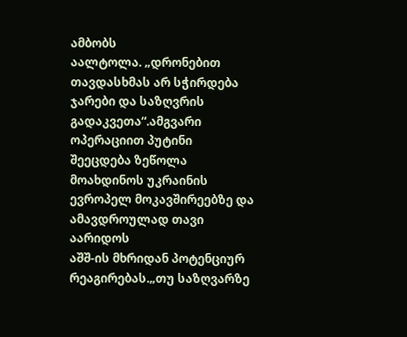ამბობს
აალტოლა. „დრონებით
თავდასხმას არ სჭირდება
ჯარები და საზღვრის
გადაკვეთა“.ამგვარი
ოპერაციით პუტინი
შეეცდება ზეწოლა
მოახდინოს უკრაინის
ევროპელ მოკავშირეებზე და
ამავდროულად თავი აარიდოს
აშშ-ის მხრიდან პოტენციურ
რეაგირებას.„თუ საზღვარზე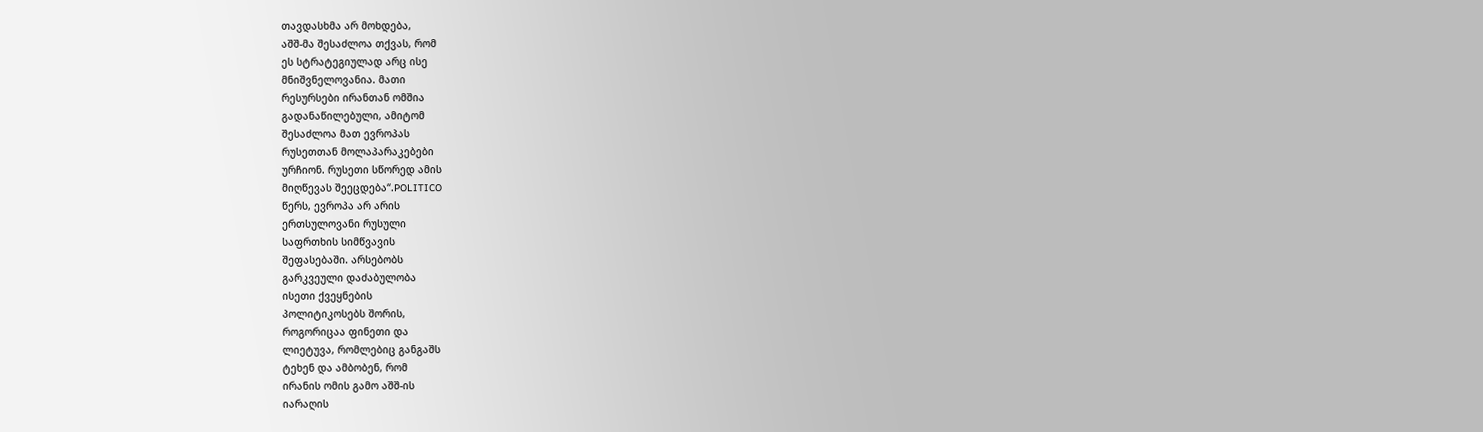თავდასხმა არ მოხდება,
აშშ-მა შესაძლოა თქვას, რომ
ეს სტრატეგიულად არც ისე
მნიშვნელოვანია. მათი
რესურსები ირანთან ომშია
გადანაწილებული, ამიტომ
შესაძლოა მათ ევროპას
რუსეთთან მოლაპარაკებები
ურჩიონ. რუსეთი სწორედ ამის
მიღწევას შეეცდება“.POLITICO
წერს, ევროპა არ არის
ერთსულოვანი რუსული
საფრთხის სიმწვავის
შეფასებაში. არსებობს
გარკვეული დაძაბულობა
ისეთი ქვეყნების
პოლიტიკოსებს შორის,
როგორიცაა ფინეთი და
ლიეტუვა, რომლებიც განგაშს
ტეხენ და ამბობენ, რომ
ირანის ომის გამო აშშ-ის
იარაღის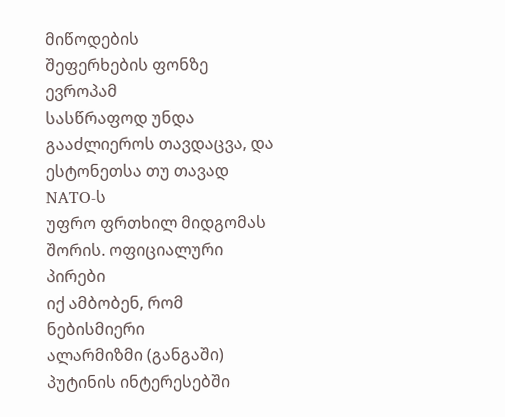მიწოდების
შეფერხების ფონზე ევროპამ
სასწრაფოდ უნდა
გააძლიეროს თავდაცვა, და
ესტონეთსა თუ თავად NATO-ს
უფრო ფრთხილ მიდგომას
შორის. ოფიციალური პირები
იქ ამბობენ, რომ ნებისმიერი
ალარმიზმი (განგაში)
პუტინის ინტერესებში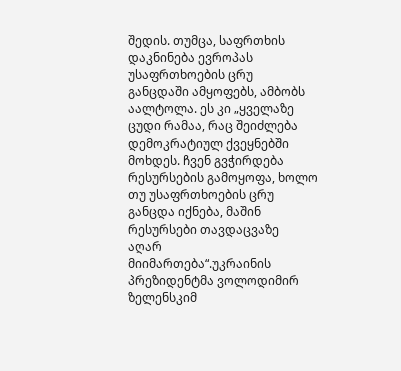შედის. თუმცა, საფრთხის
დაკნინება ევროპას
უსაფრთხოების ცრუ
განცდაში ამყოფებს, ამბობს
აალტოლა. ეს კი „ყველაზე
ცუდი რამაა, რაც შეიძლება
დემოკრატიულ ქვეყნებში
მოხდეს. ჩვენ გვჭირდება
რესურსების გამოყოფა, ხოლო
თუ უსაფრთხოების ცრუ
განცდა იქნება, მაშინ
რესურსები თავდაცვაზე
აღარ
მიიმართება“.უკრაინის
პრეზიდენტმა ვოლოდიმირ
ზელენსკიმ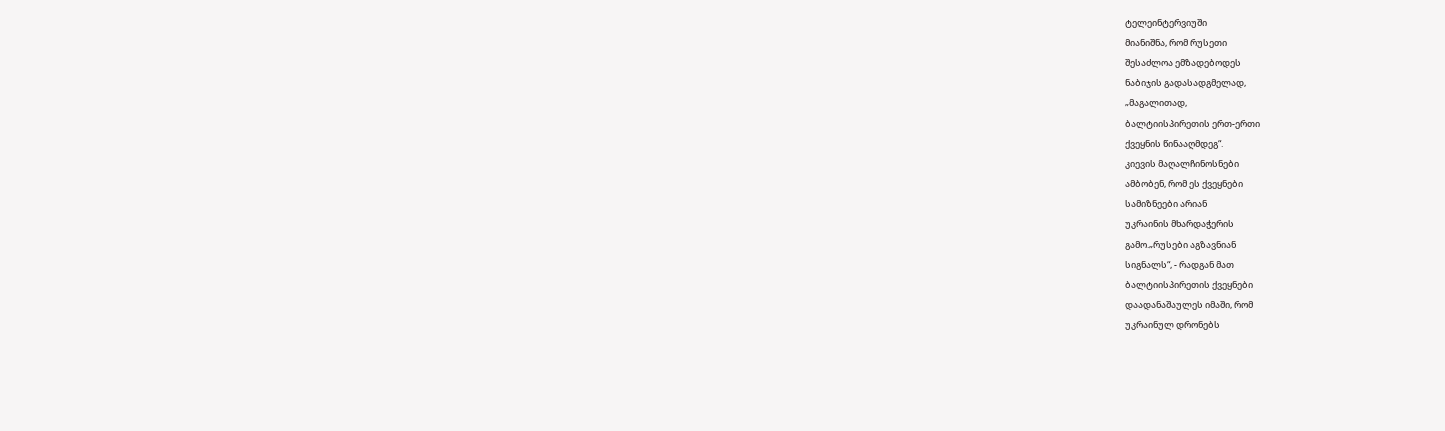ტელეინტერვიუში
მიანიშნა, რომ რუსეთი
შესაძლოა ემზადებოდეს
ნაბიჯის გადასადგმელად,
„მაგალითად,
ბალტიისპირეთის ერთ-ერთი
ქვეყნის წინააღმდეგ“.
კიევის მაღალჩინოსნები
ამბობენ, რომ ეს ქვეყნები
სამიზნეები არიან
უკრაინის მხარდაჭერის
გამო.„რუსები აგზავნიან
სიგნალს“, - რადგან მათ
ბალტიისპირეთის ქვეყნები
დაადანაშაულეს იმაში, რომ
უკრაინულ დრონებს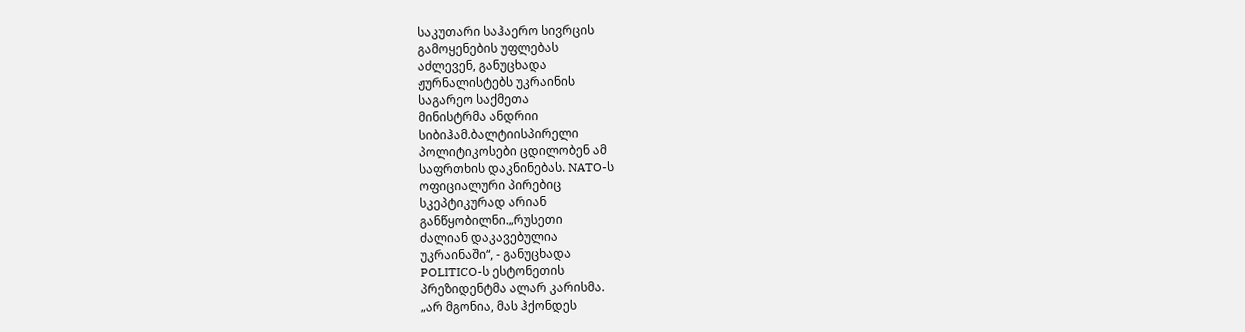საკუთარი საჰაერო სივრცის
გამოყენების უფლებას
აძლევენ, განუცხადა
ჟურნალისტებს უკრაინის
საგარეო საქმეთა
მინისტრმა ანდრიი
სიბიჰამ.ბალტიისპირელი
პოლიტიკოსები ცდილობენ ამ
საფრთხის დაკნინებას. NATO-ს
ოფიციალური პირებიც
სკეპტიკურად არიან
განწყობილნი.„რუსეთი
ძალიან დაკავებულია
უკრაინაში“, - განუცხადა
POLITICO-ს ესტონეთის
პრეზიდენტმა ალარ კარისმა.
„არ მგონია, მას ჰქონდეს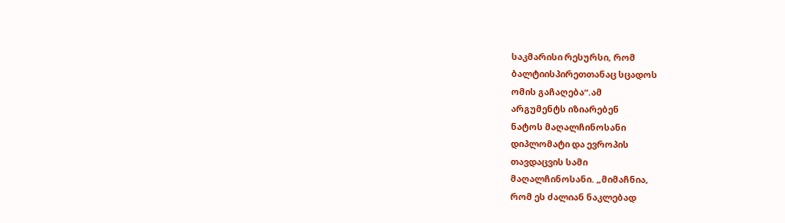საკმარისი რესურსი, რომ
ბალტიისპირეთთანაც სცადოს
ომის გაჩაღება“.ამ
არგუმენტს იზიარებენ
ნატოს მაღალჩინოსანი
დიპლომატი და ევროპის
თავდაცვის სამი
მაღალჩინოსანი. „მიმაჩნია,
რომ ეს ძალიან ნაკლებად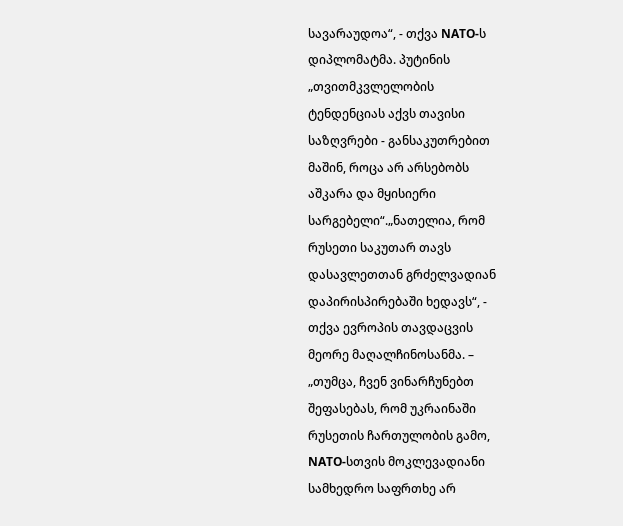სავარაუდოა“, - თქვა NATO-ს
დიპლომატმა. პუტინის
„თვითმკვლელობის
ტენდენციას აქვს თავისი
საზღვრები - განსაკუთრებით
მაშინ, როცა არ არსებობს
აშკარა და მყისიერი
სარგებელი“.„ნათელია, რომ
რუსეთი საკუთარ თავს
დასავლეთთან გრძელვადიან
დაპირისპირებაში ხედავს“, -
თქვა ევროპის თავდაცვის
მეორე მაღალჩინოსანმა. –
„თუმცა, ჩვენ ვინარჩუნებთ
შეფასებას, რომ უკრაინაში
რუსეთის ჩართულობის გამო,
NATO-სთვის მოკლევადიანი
სამხედრო საფრთხე არ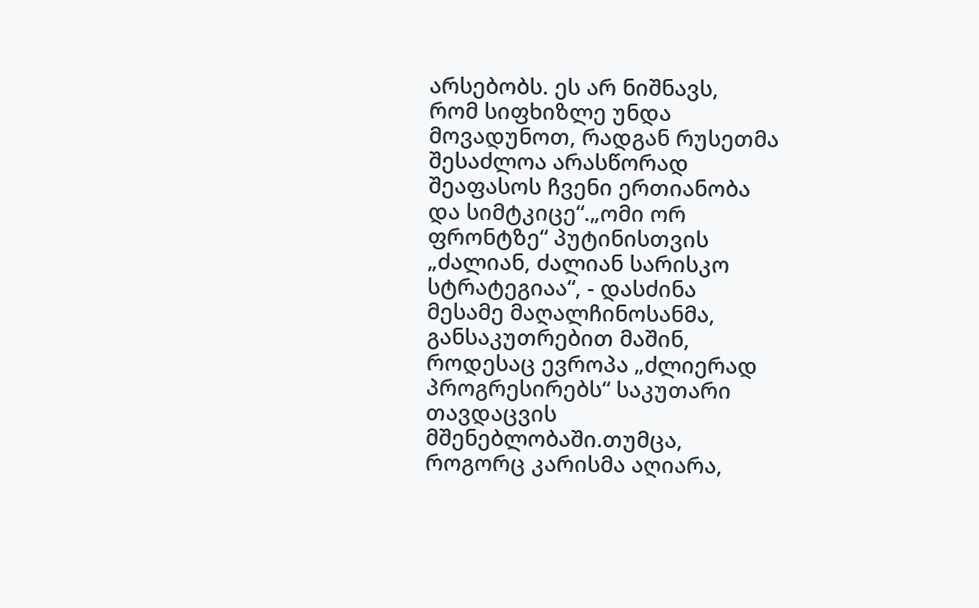არსებობს. ეს არ ნიშნავს,
რომ სიფხიზლე უნდა
მოვადუნოთ, რადგან რუსეთმა
შესაძლოა არასწორად
შეაფასოს ჩვენი ერთიანობა
და სიმტკიცე“.„ომი ორ
ფრონტზე“ პუტინისთვის
„ძალიან, ძალიან სარისკო
სტრატეგიაა“, - დასძინა
მესამე მაღალჩინოსანმა,
განსაკუთრებით მაშინ,
როდესაც ევროპა „ძლიერად
პროგრესირებს“ საკუთარი
თავდაცვის
მშენებლობაში.თუმცა,
როგორც კარისმა აღიარა,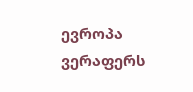ევროპა ვერაფერს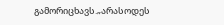გამორიცხავს.„არასოდეს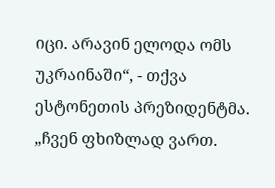იცი. არავინ ელოდა ომს
უკრაინაში“, - თქვა
ესტონეთის პრეზიდენტმა.
„ჩვენ ფხიზლად ვართ.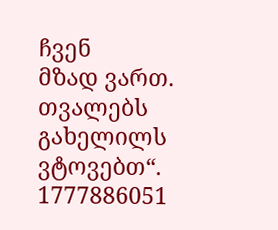ჩვენ
მზად ვართ. თვალებს
გახელილს ვტოვებთ“.
1777886051